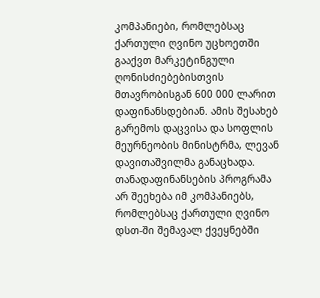კომპანიები, რომლებსაც ქართული ღვინო უცხოეთში გააქვთ მარკეტინგული ღონისძიებებისთვის მთავრობისგან 600 000 ლარით დაფინანსდებიან. ამის შესახებ გარემოს დაცვისა და სოფლის მეურნეობის მინისტრმა, ლევან დავითაშვილმა განაცხადა. თანადაფინანსების პროგრამა არ შეეხება იმ კომპანიებს, რომლებსაც ქართული ღვინო დსთ-ში შემავალ ქვეყნებში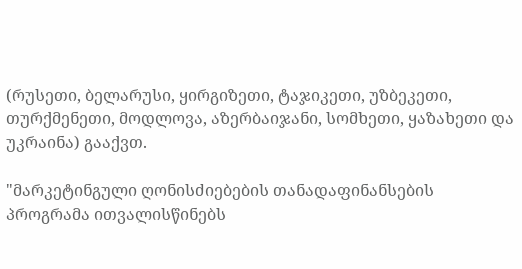(რუსეთი, ბელარუსი, ყირგიზეთი, ტაჯიკეთი, უზბეკეთი, თურქმენეთი, მოდლოვა, აზერბაიჯანი, სომხეთი, ყაზახეთი და უკრაინა) გააქვთ.

"მარკეტინგული ღონისძიებების თანადაფინანსების პროგრამა ითვალისწინებს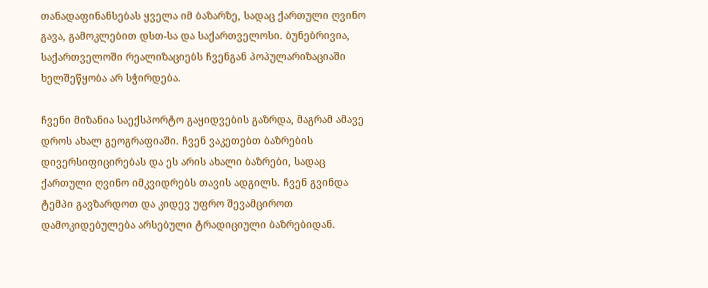თანადაფინანსებას ყველა იმ ბაზარზე, სადაც ქართული ღვინო გავა, გამოკლებით დსთ-სა და საქართველოსი. ბუნებრივია, საქართველოში რეალიზაციებს ჩვენგან პოპულარიზაციაში ხელშეწყობა არ სჭირდება.

ჩვენი მიზანია საექსპორტო გაყიდვების გაზრდა, მაგრამ ამავე დროს ახალ გეოგრაფიაში. ჩვენ ვაკეთებთ ბაზრების დივერსიფიცირებას და ეს არის ახალი ბაზრები, სადაც ქართული ღვინო იმკვიდრებს თავის ადგილს. ჩვენ გვინდა ტემპი გავზარდოთ და კიდევ უფრო შევამციროთ დამოკიდებულება არსებული ტრადიციული ბაზრებიდან.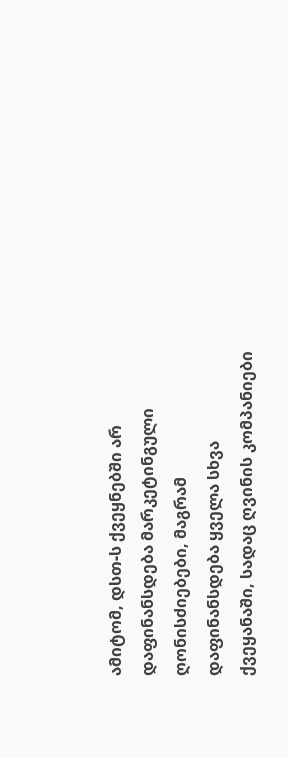ამიტომ, დსთ-ს ქვეყნებში არ დაფინანსდება მარკეტინგული ღონისძიებები, მაგრამ დაფინანსდება ყველა სხვა ქვეყანაში, სადაც ღვინის კომპანიები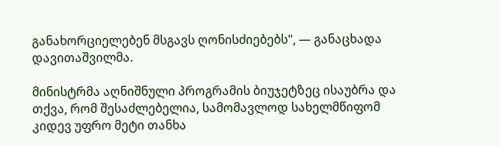განახორციელებენ მსგავს ღონისძიებებს", — განაცხადა დავითაშვილმა.

მინისტრმა აღნიშნული პროგრამის ბიუჯეტზეც ისაუბრა და თქვა, რომ შესაძლებელია, სამომავლოდ სახელმწიფომ კიდევ უფრო მეტი თანხა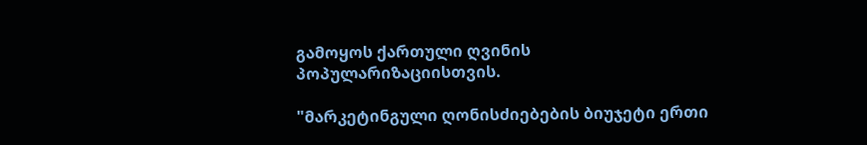გამოყოს ქართული ღვინის პოპულარიზაციისთვის.

"მარკეტინგული ღონისძიებების ბიუჯეტი ერთი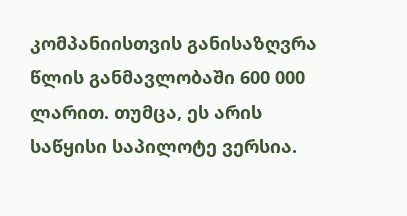კომპანიისთვის განისაზღვრა წლის განმავლობაში 600 000 ლარით. თუმცა, ეს არის საწყისი საპილოტე ვერსია.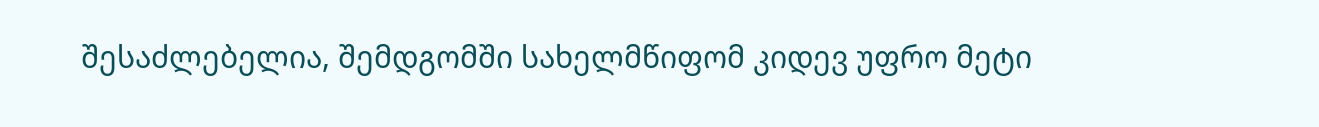შესაძლებელია, შემდგომში სახელმწიფომ კიდევ უფრო მეტი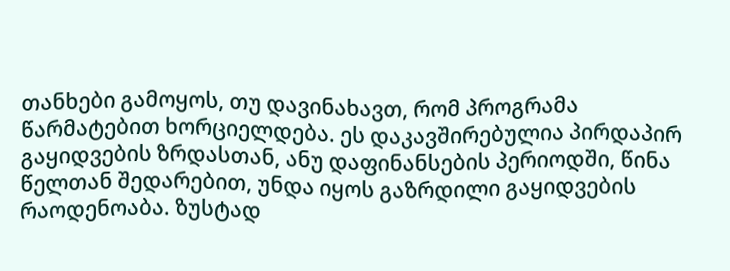თანხები გამოყოს, თუ დავინახავთ, რომ პროგრამა წარმატებით ხორციელდება. ეს დაკავშირებულია პირდაპირ გაყიდვების ზრდასთან, ანუ დაფინანსების პერიოდში, წინა წელთან შედარებით, უნდა იყოს გაზრდილი გაყიდვების რაოდენოაბა. ზუსტად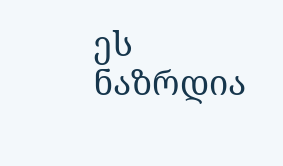ეს ნაზრდია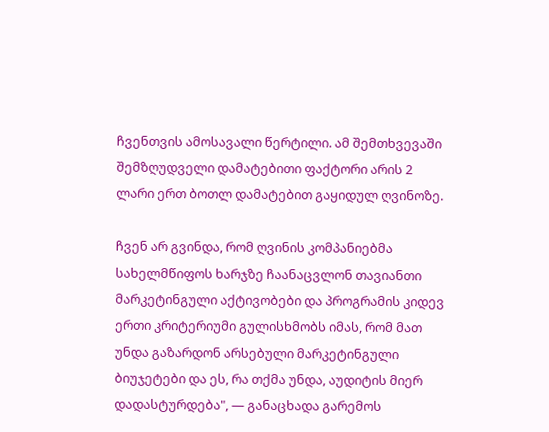ჩვენთვის ამოსავალი წერტილი. ამ შემთხვევაში შემზღუდველი დამატებითი ფაქტორი არის 2 ლარი ერთ ბოთლ დამატებით გაყიდულ ღვინოზე.

ჩვენ არ გვინდა, რომ ღვინის კომპანიებმა სახელმწიფოს ხარჯზე ჩაანაცვლონ თავიანთი მარკეტინგული აქტივობები და პროგრამის კიდევ ერთი კრიტერიუმი გულისხმობს იმას, რომ მათ უნდა გაზარდონ არსებული მარკეტინგული ბიუჯეტები და ეს, რა თქმა უნდა, აუდიტის მიერ დადასტურდება", — განაცხადა გარემოს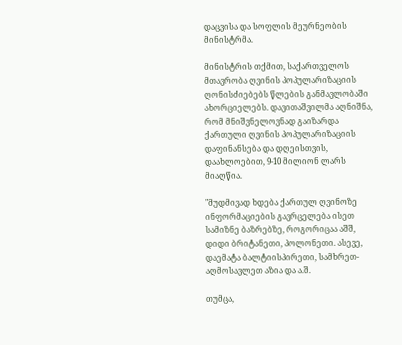დაცვისა და სოფლის მეურნეობის მინისტრმა.

მინისტრის თქმით, საქართველოს მთავრობა ღვინის პოპულარიზაციის ღონისძიებებს წლების განმავლობაში ახორციელებს. დავითაშვილმა აღნიშნა, რომ მნიშვნელოვნად გაიზარდა ქართული ღვინის პოპულარიზაციის დაფინანსება და დღეისთვის, დაახლოებით, 9-10 მილიონ ლარს მიაღწია.

"მუდმივად ხდება ქართულ ღვინოზე ინფორმაციების გავრცელება ისეთ სამიზნე ბაზრებზე, როგორიცაა აშშ, დიდი ბრიტანეთი, პოლონეთი. ასევე, დაემატა ბალტიისპირეთი, სამხრეთ-აღმოსავლეთ აზია და ა.შ.

თუმცა,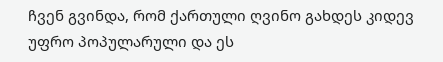ჩვენ გვინდა, რომ ქართული ღვინო გახდეს კიდევ უფრო პოპულარული და ეს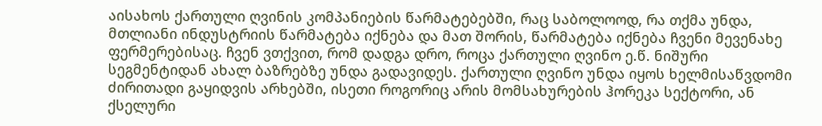აისახოს ქართული ღვინის კომპანიების წარმატებებში, რაც საბოლოოდ, რა თქმა უნდა, მთლიანი ინდუსტრიის წარმატება იქნება და მათ შორის, წარმატება იქნება ჩვენი მევენახე ფერმერებისაც. ჩვენ ვთქვით, რომ დადგა დრო, როცა ქართული ღვინო ე.წ. ნიშური სეგმენტიდან ახალ ბაზრებზე უნდა გადავიდეს. ქართული ღვინო უნდა იყოს ხელმისაწვდომი ძირითადი გაყიდვის არხებში, ისეთი როგორიც არის მომსახურების ჰორეკა სექტორი, ან ქსელური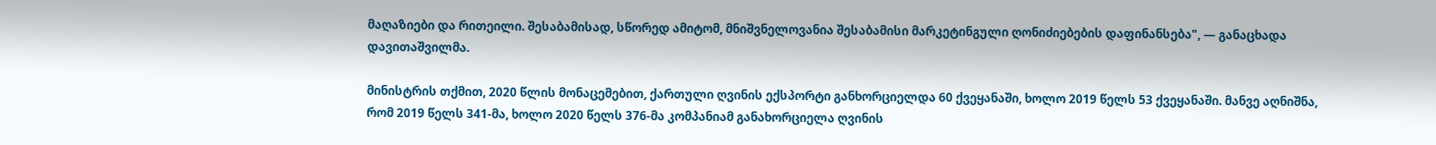მაღაზიები და რითეილი. შესაბამისად, სწორედ ამიტომ, მნიშვნელოვანია შესაბამისი მარკეტინგული ღონიძიებების დაფინანსება", — განაცხადა დავითაშვილმა.

მინისტრის თქმით, 2020 წლის მონაცემებით, ქართული ღვინის ექსპორტი განხორციელდა 60 ქვეყანაში, ხოლო 2019 წელს 53 ქვეყანაში. მანვე აღნიშნა, რომ 2019 წელს 341-მა, ხოლო 2020 წელს 376-მა კომპანიამ განახორციელა ღვინის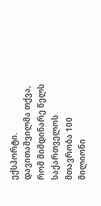ექსპორტი. დავითაშვილმა თქვა, რომ მიმდინარე წელს საქართველოს მთავრობა 100 მილიონი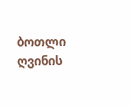ბოთლი ღვინის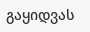გაყიდვას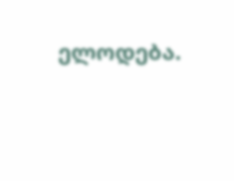ელოდება.